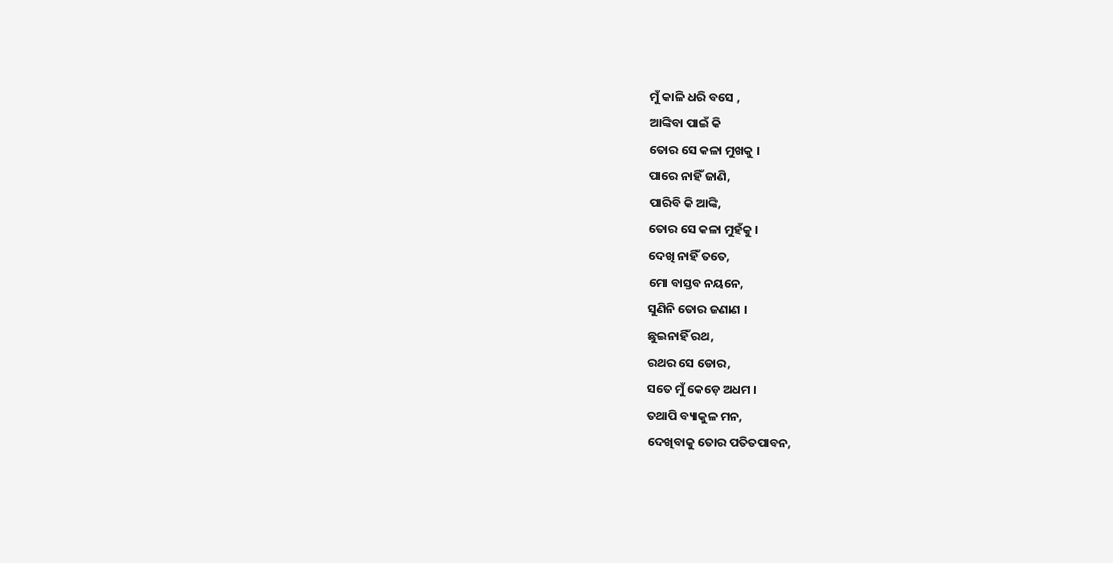ମୁଁ କାଳି ଧରି ବସେ ,
ଆଙ୍କିବା ପାଇଁ କି
ତୋର ସେ କଳା ମୁଖକୁ ।
ପାରେ ନାହିଁ ଜାଣି,
ପାରିବି କି ଆଙ୍କି,
ତୋର ସେ କଳା ମୁହଁକୁ ।
ଦେଖି ନାହିଁ ତତେ,
ମୋ ବାସ୍ତବ ନୟନେ,
ସୁଣିନି ତୋର ଜଣାଣ ।
ଛୁଇନାହିଁ ରଥ,
ରଥର ସେ ଡୋର,
ସତେ ମୁଁ କେଡ଼େ ଅଧମ ।
ତଥାପି ବ୍ୟାକୁଳ ମନ,
ଦେଖିବାକୁ ତୋର ପତିତପାବନ,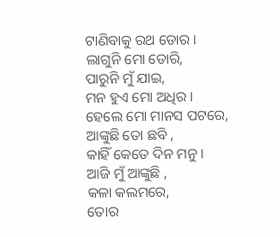ଟାଣିବାକୁ ରଥ ଡୋର ।
ଲାଗୁନି ମୋ ଡୋରି,
ପାରୁନି ମୁଁ ଯାଇ,
ମନ ହୁଏ ମୋ ଅଧିର ।
ହେଲେ ମୋ ମାନସ ପଟରେ,
ଆଙ୍କୁଛି ତୋ ଛବି ,
କାହିଁ କେତେ ଦିନ ମନୁ ।
ଆଜି ମୁଁ ଆଙ୍କୁଛି ,
କଳା କଲମରେ,
ତୋର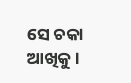ସେ ଚକା ଆଖିକୁ ।